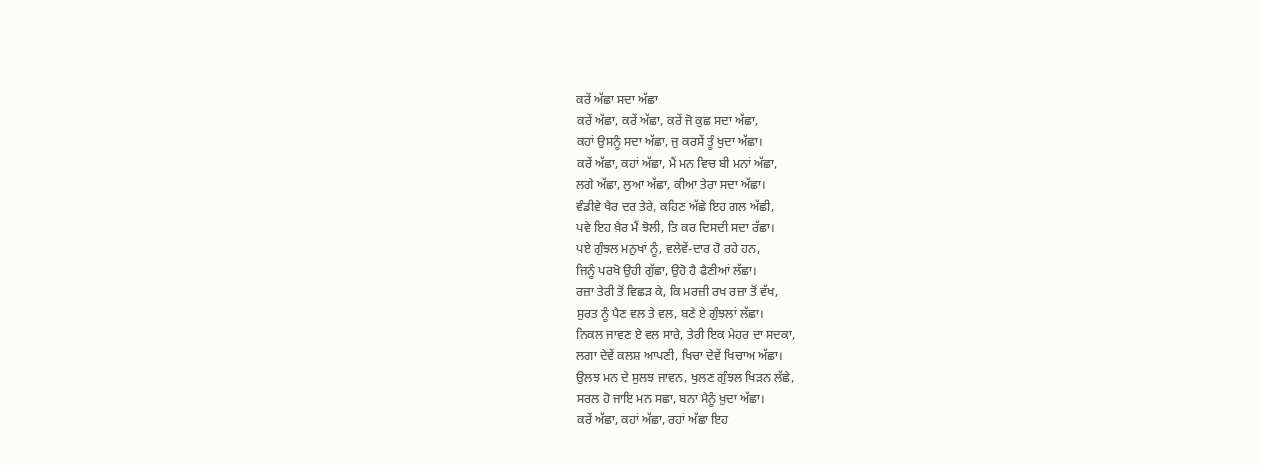ਕਰੇਂ ਅੱਛਾ ਸਦਾ ਅੱਛਾ
ਕਰੇਂ ਅੱਛਾ, ਕਰੇਂ ਅੱਛਾ, ਕਰੇਂ ਜੋ ਕੁਛ ਸਦਾ ਅੱਛਾ,
ਕਹਾਂ ਉਸਨੂੰ ਸਦਾ ਅੱਛਾ, ਜੁ ਕਰਸੇਂ ਤੂੰ ਖੁਦਾ ਅੱਛਾ।
ਕਰੇਂ ਅੱਛਾ, ਕਹਾਂ ਅੱਛਾ, ਮੈਂ ਮਨ ਵਿਚ ਬੀ ਮਨਾਂ ਅੱਛਾ,
ਲਗੇ ਅੱਛਾ, ਲੁਆ ਅੱਛਾ, ਕੀਆ ਤੇਰਾ ਸਦਾ ਅੱਛਾ।
ਵੰਡੀਵੇ ਖੈਰ ਦਰ ਤੇਰੇ, ਕਹਿਣ ਅੱਛੇ ਇਹ ਗਲ ਅੱਛੀ,
ਪਵੇ ਇਹ ਖ਼ੈਰ ਮੈਂ ਝੋਲੀ, ਤਿ ਕਰ ਦਿਸਦੀ ਸਦਾ ਰੱਛਾ।
ਪਏ ਗੁੰਝਲ ਮਨੁਖਾਂ ਨੂੰ, ਵਲੇਵੇਂ-ਦਾਰ ਹੋ ਰਹੇ ਹਨ,
ਜਿਨੂੰ ਪਰਖੋ ਉਹੀ ਗੁੱਛਾ, ਉਹੋ ਹੈ ਫੈਣੀਆਂ ਲੱਛਾ।
ਰਜ਼ਾ ਤੇਰੀ ਤੋਂ ਵਿਛੜ ਕੇ, ਕਿ ਮਰਜ਼ੀ ਰਖ ਰਜ਼ਾ ਤੋਂ ਵੱਖ,
ਸੁਰਤ ਨੂੰ ਪੈਣ ਵਲ ਤੇ ਵਲ, ਬਣੇ ਏ ਗੁੰਝਲਾਂ ਲੱਛਾ।
ਨਿਕਲ ਜਾਵਣ ਏ ਵਲ ਸਾਰੇ, ਤੇਰੀ ਇਕ ਮੇਹਰ ਦਾ ਸਦਕਾ,
ਲਗਾ ਦੇਵੇਂ ਕਲਸ਼ ਆਪਣੀ, ਖਿਚਾ ਦੇਵੇਂ ਖਿਚਾਅ ਅੱਛਾ।
ਉਲਝ ਮਨ ਦੇ ਸੁਲਝ ਜਾਵਨ, ਖੁਲਣ ਗੁੰਝਲ ਖਿੜਨ ਲੱਛੇ,
ਸਰਲ ਹੋ ਜਾਇ ਮਨ ਸਛਾ, ਬਨਾ ਮੈਨੂੰ ਖ਼ੁਦਾ ਅੱਛਾ।
ਕਰੇਂ ਅੱਛਾ, ਕਹਾਂ ਅੱਛਾ, ਰਹਾਂ ਅੱਛਾ ਇਹ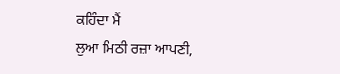ਕਹਿੰਦਾ ਮੈਂ
ਲੁਆ ਮਿਠੀ ਰਜ਼ਾ ਆਪਣੀ,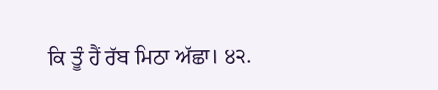ਕਿ ਤੂੰ ਹੈਂ ਰੱਬ ਮਿਠਾ ਅੱਛਾ। ੪੨.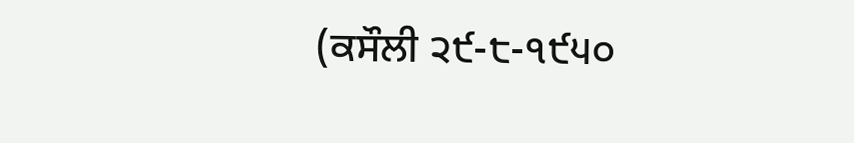(ਕਸੌਲੀ ੨੯-੮-੧੯੫੦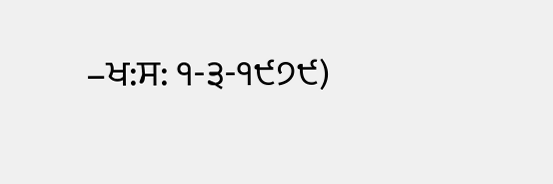–ਖ:ਸ: ੧-੩-੧੯੭੯)